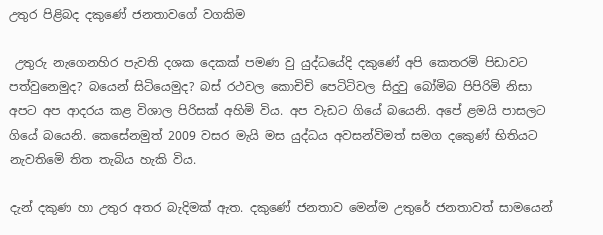උතුර පිළිබද දකුණේ ජනතාවගේ වගකිම

 උතුරු නැගෙනහිර පැවති දශක දෙකක් පමණ වු යුද්ධයේදි දකුණේ අපි කෙතරමි පිඩාවට පත්වුනෙමුද? බයෙන් සිටියෙමුද? බස් රථවල කොචිචි පෙටිටිවල සිදුවු බෝමිබ පිපිරිමි නිසා අපට අප ආදරය කළ විශාල පිරිසක් අහිමි විය. අප වැඩට ගියේ බයෙනි. අපේ ළමයි පාසලට ගියේ බයෙනි. කෙසේනමුත් 2009 වසර මැයි මස යුද්ධය අවසන්විමත් සමග දකෙුණ් භිතියට නැවතිමෙි තිත තැබිය හැකි විය.

දැන් දකුණ හා උතුර අතර බැදිමක් ඇත. දකුණේ ජනතාව මෙන්ම උතුරේ ජනතාවත් සාමයෙන්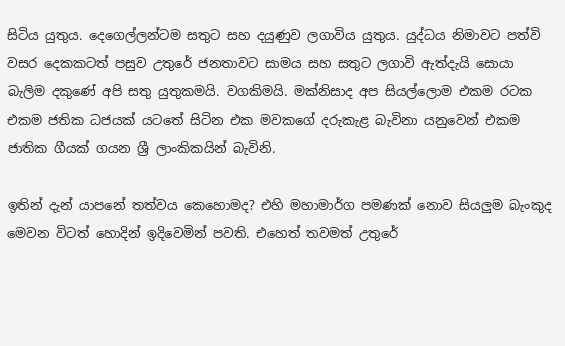සිටිය යුතුය. දෙගෙල්ලන්ටම සතුට සහ දයුණුව ලගාවිය යුතුය. යුද්ධය නිමාවට පත්වි වසර දෙකකටත් පසුව උතුරේ ජනතාවට සාමය සහ සතුට ලගාවි ඇත්දැයි සොයා බැලිම දකුණේ අපි සතු යුතුකමයි. වගකිමයි. මක්නිසාද අප සියල්ලොම එකම රටක එකම ජතික ධජයක් යටතේ සිටින එක මවකගේ දරුකැළ බැවිනා යනුවෙන් එකම ජාතික ගීයක් ගයන ශ්‍රී ලාංකිකයින් බැවිනි.

ඉතින් දැන් යාපනේ තත්වය කෙහොමද? එහි මහාමාර්ග පමණක් නොව සියලුම බැංකුද මෙවන විටත් හොදින් ඉදිවෙමින් පවති. එහෙත් තවමත් උතුරේ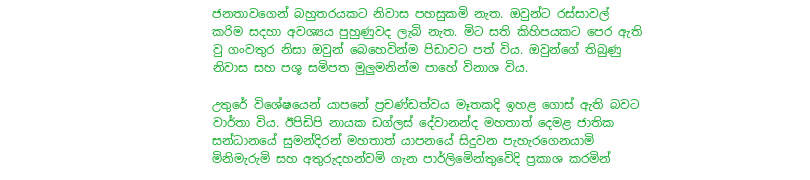ජනතාවගෙන් බහුතරයකට නිවාස පහසුකමි නැත. ඔවුන්ට රස්සාවල් කරිම සදහා අවශ්‍යය පුහුණුවද ලැබි නැත. මිට සති කිහිපයකට පෙර ඇති වු ගංවතුර නිසා ඔවුන් බෙහෙවින්ම පිඩාවට පත් විය. ඔවුන්ගේ තිබුණු නිවාස සහ පශූ සමිපත මුලුමනින්ම පාහේ විනාශ විය.

උතුරේ විශේෂයෙන් යාපනේ ප්‍රචණ්ඩත්වය මෑතකදි ඉහළ ගොස් ඇති බවට වාර්තා විය. ඊපිඩිපි නායක ඩග්ලස් දේවානන්ද මහතාත් දෙමළ ජාතික සන්ධානයේ සුමන්දිරන් මහතාත් යාපනයේ සිදුවන පැහැරගෙනයාමි මිනිමැරුමි සහ අතුරුදහන්වමි ගැන පාර්ලිමෙින්තුවෙිදි ප්‍රකාශ කරමින්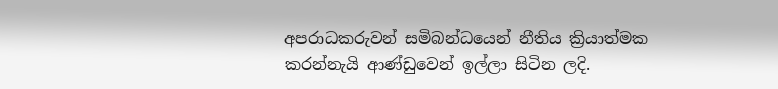අපරාධකරුවන් සමිබන්ධයෙන් නීතිය ක්‍රියාත්මක කරන්නැයි ආණ්ඩුවෙන් ඉල්ලා සිටින ලදි.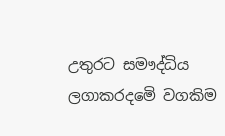උතුරට සමෟද්ධිය ලගාකරදමෙි වගකිම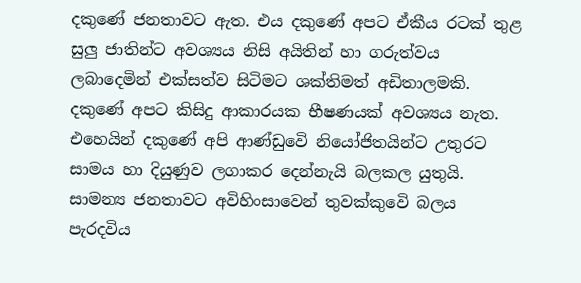දකුණේ ජනතාවට ඇත. එය දකුණේ අපට ඒකීය රටක් තුළ සුලු ජාතින්ට අවශ්‍යය නිසි අයිතින් හා ගරුත්වය ලබාදෙමින් එක්සත්ව සිටිමට ශක්තිමත් අඩිතාලමකි. දකුණේ අපට කිසිදු ආකාරයක භීෂණයක් අවශ්‍යය නැත. එහෙයින් දකුණේ අපි ආණ්ඩුවෙි නියෝජිතයින්ට උතුරට සාමය හා දියුණුව ලගාකර දෙන්නැයි බලකල යුතුයි. සාමන්‍ය ජනතාවට අවිහිංසාවෙන් තුවක්කුවෙි බලය පැරදවිය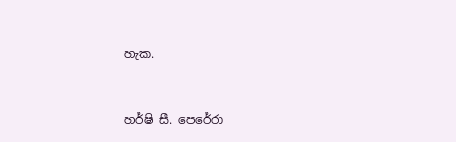හැක.


හර්ෂි සී. පෙරේරා